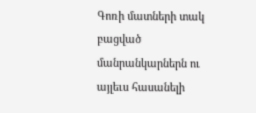Գոռի մատների տակ բացված մանրանկարներն ու այլեւս հասանելի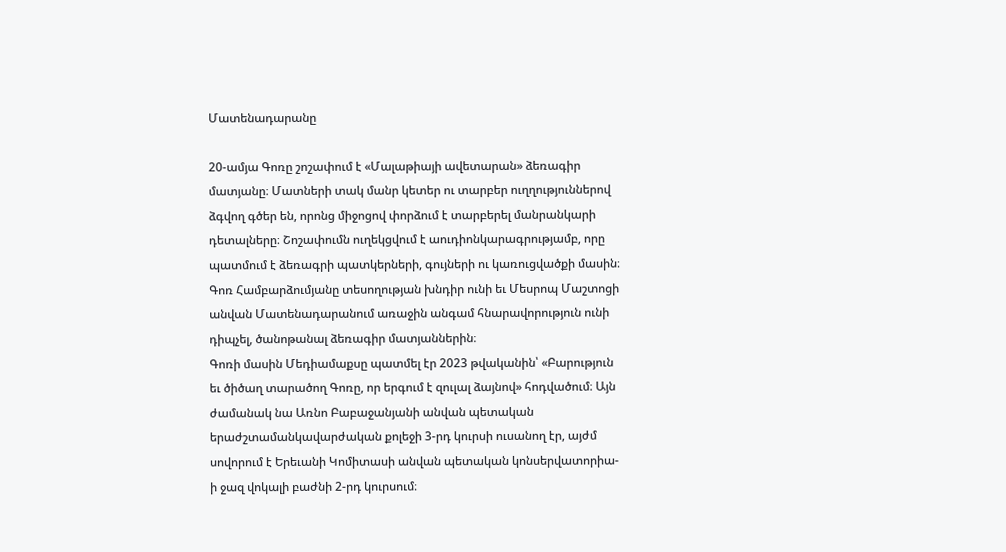Մատենադարանը

20-ամյա Գոռը շոշափում է «Մալաթիայի ավետարան» ձեռագիր մատյանը։ Մատների տակ մանր կետեր ու տարբեր ուղղություններով ձգվող գծեր են, որոնց միջոցով փորձում է տարբերել մանրանկարի դետալները։ Շոշափումն ուղեկցվում է աուդիոնկարագրությամբ, որը պատմում է ձեռագրի պատկերների, գույների ու կառուցվածքի մասին։
Գոռ Համբարձումյանը տեսողության խնդիր ունի եւ Մեսրոպ Մաշտոցի անվան Մատենադարանում առաջին անգամ հնարավորություն ունի դիպչել, ծանոթանալ ձեռագիր մատյաններին։
Գոռի մասին Մեդիամաքսը պատմել էր 2023 թվականին՝ «Բարություն եւ ծիծաղ տարածող Գոռը, որ երգում է զուլալ ձայնով» հոդվածում։ Այն ժամանակ նա Առնո Բաբաջանյանի անվան պետական երաժշտամանկավարժական քոլեջի 3-րդ կուրսի ուսանող էր, այժմ սովորում է Երեւանի Կոմիտասի անվան պետական կոնսերվատորիա-ի ջազ վոկալի բաժնի 2-րդ կուրսում։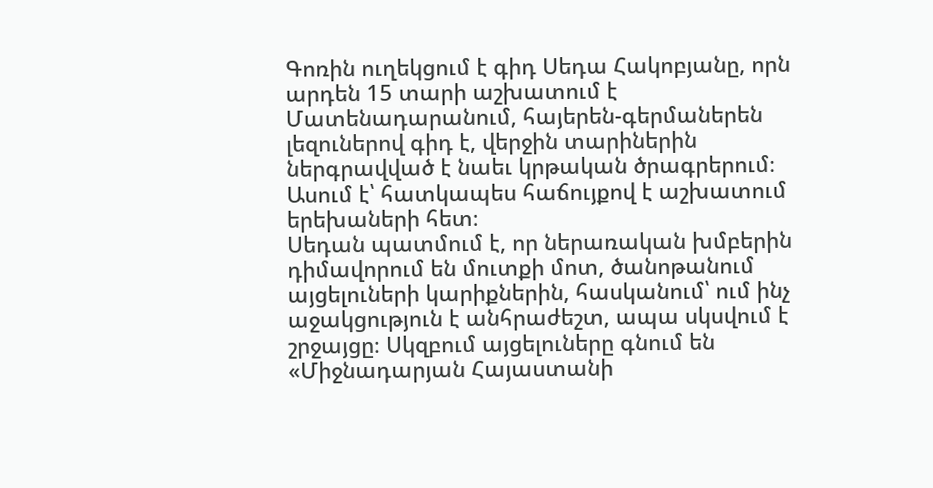Գոռին ուղեկցում է գիդ Սեդա Հակոբյանը, որն արդեն 15 տարի աշխատում է Մատենադարանում, հայերեն-գերմաներեն լեզուներով գիդ է, վերջին տարիներին ներգրավված է նաեւ կրթական ծրագրերում։ Ասում է՝ հատկապես հաճույքով է աշխատում երեխաների հետ։
Սեդան պատմում է, որ ներառական խմբերին դիմավորում են մուտքի մոտ, ծանոթանում այցելուների կարիքներին, հասկանում՝ ում ինչ աջակցություն է անհրաժեշտ, ապա սկսվում է շրջայցը։ Սկզբում այցելուները գնում են «Միջնադարյան Հայաստանի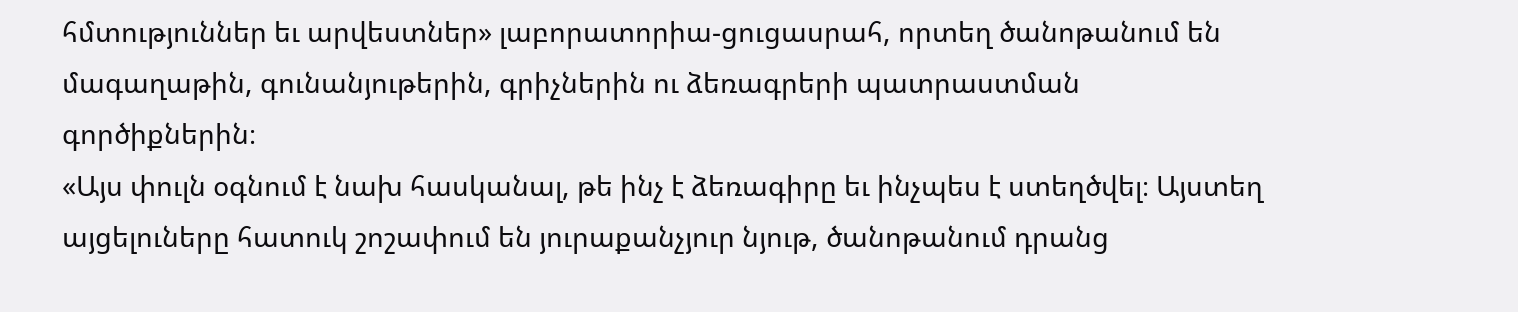հմտություններ եւ արվեստներ» լաբորատորիա-ցուցասրահ, որտեղ ծանոթանում են մագաղաթին, գունանյութերին, գրիչներին ու ձեռագրերի պատրաստման գործիքներին։
«Այս փուլն օգնում է նախ հասկանալ, թե ինչ է ձեռագիրը եւ ինչպես է ստեղծվել։ Այստեղ այցելուները հատուկ շոշափում են յուրաքանչյուր նյութ, ծանոթանում դրանց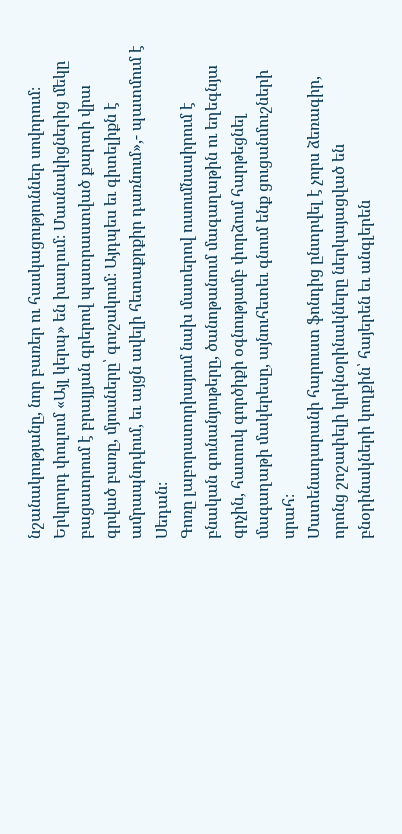նշանակությանը, նոր բառեր ու հասկացություններ սովորում։ Երկրորդ փուլում «Այլ կերպ» են խաղում։ Մասնակիցներից մեկը բացատրում է բրայլյան գրերով պատրաստված քարտի վրա գրված բառը, մյուսները՝ գուշակում։ Այդպես եւ գիտելիքն է ամրապնդվում, եւ այցն ավելի հետաքրքիր դառնում»,- պատմում է Սեդան։
Գոռը լաբորատորիայում նախ մատերով ուսումնասիրում է բնական գունանյութերը, ծանոթանում մագաղաթին ու եղեգնյա գրչին, հատուկ գործիքի օգնությամբ փորձում հարթեցնել մագաղաթի մակերեսը, այնուհետեւ գնում ենք ցուցանմուշների սրահ։
Մատենադարանի հարուստ ֆոնդից ընտրվել է չորս ձեռագիր, որոնց շոշափելի կրկնօրինակները ներկայացված են բնօրինակների կողքին՝ հայերեն եւ անգլերեն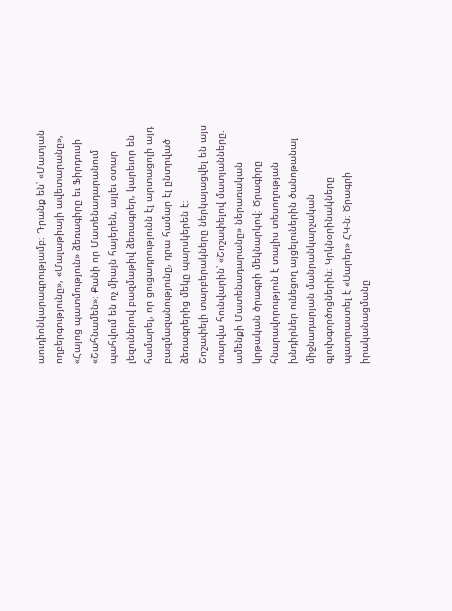աուդիոնկարագրությամբ։ Դրանք են՝ «Մատյան ողբերգությունը», «Մալաթիայի ավետարանը», «Հայոց պատմություն» ձեռագիրը եւ Ֆիրդուսի «Շահնամեն»։ Քանի որ Մատենադարանում պահվում են ոչ միայն հայերեն, այլեւ օտար լեզուներով բազմաթիվ ձեռագրեր, կարեւոր են համարել, որ ցուցադրությունն էլ արտացոլի այդ բազմազանությունը, դրա համար էլ ընտրված ձեռագրերից մեկը պարսկերեն է։
Շոշափելի տարբերակները ներկայացվել են այս տարվա հունվարին՝ «Շոշափելով մատյանները. ամենքի Մատենադարանը» ներառական կրթական ծրագրի մեկնարկով։ Ծրագիրը հնարավորություն է տալիս տեսողության խնդիրներ ունեցող այցելուներին ծանոթանալ միջնադարյան մանրանկարչական գլուխգործոցներին։ Կրկնօրինակները պատրաստել է «Սարեր» ՀԿ-ն։ Ծրագրի իրականացմանը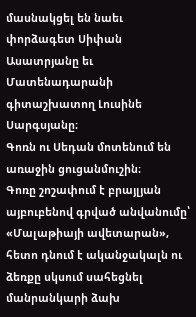մասնակցել են նաեւ փորձագետ Սիփան Ասատրյանը եւ Մատենադարանի գիտաշխատող Լուսինե Սարգսյանը։
Գոռն ու Սեդան մոտենում են առաջին ցուցանմուշին։
Գոռը շոշափում է բրայլյան այբուբենով գրված անվանումը՝ «Մալաթիայի ավետարան», հետո դնում է ականջակալն ու ձեռքը սկսում սահեցնել մանրանկարի ձախ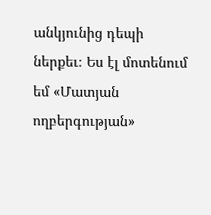անկյունից դեպի ներքեւ։ Ես էլ մոտենում եմ «Մատյան ողբերգության»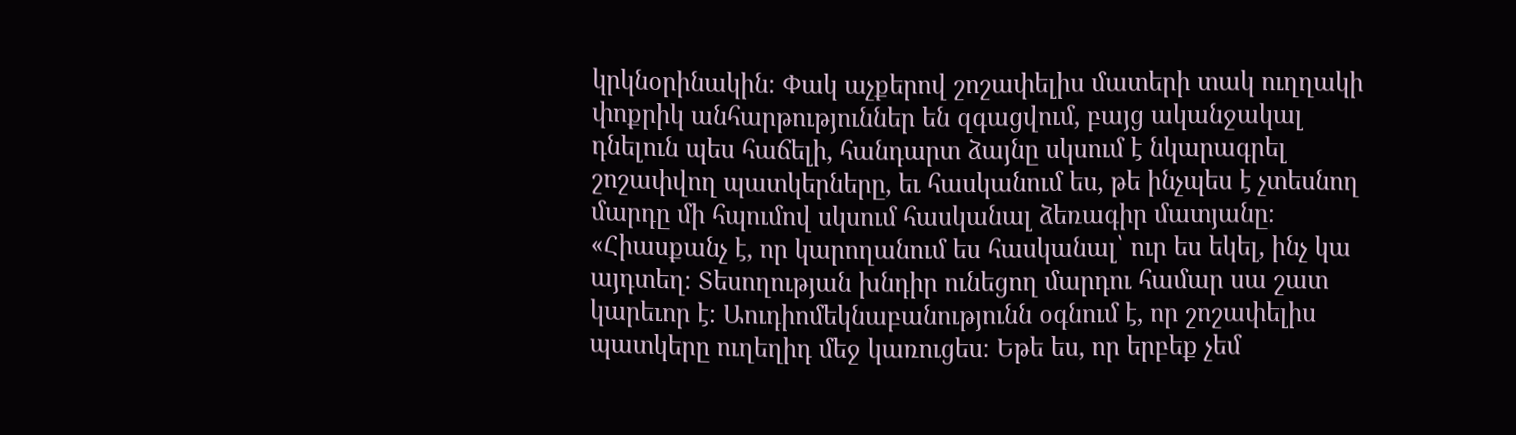կրկնօրինակին։ Փակ աչքերով շոշափելիս մատերի տակ ուղղակի փոքրիկ անհարթություններ են զգացվում, բայց ականջակալ դնելուն պես հաճելի, հանդարտ ձայնը սկսում է նկարագրել շոշափվող պատկերները, եւ հասկանում ես, թե ինչպես է չտեսնող մարդը մի հպումով սկսում հասկանալ ձեռագիր մատյանը։
«Հիասքանչ է, որ կարողանում ես հասկանալ՝ ուր ես եկել, ինչ կա այդտեղ։ Տեսողության խնդիր ունեցող մարդու համար սա շատ կարեւոր է։ Աուդիոմեկնաբանությունն օգնում է, որ շոշափելիս պատկերը ուղեղիդ մեջ կառուցես։ Եթե ես, որ երբեք չեմ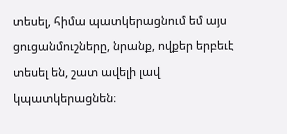տեսել, հիմա պատկերացնում եմ այս ցուցանմուշները, նրանք, ովքեր երբեւէ տեսել են, շատ ավելի լավ կպատկերացնեն։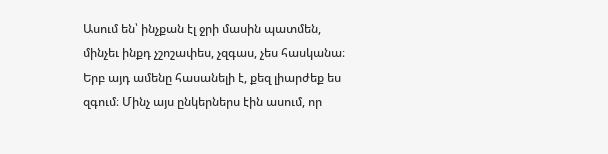Ասում են՝ ինչքան էլ ջրի մասին պատմեն, մինչեւ ինքդ չշոշափես, չզգաս, չես հասկանա։ Երբ այդ ամենը հասանելի է, քեզ լիարժեք ես զգում։ Մինչ այս ընկերներս էին ասում, որ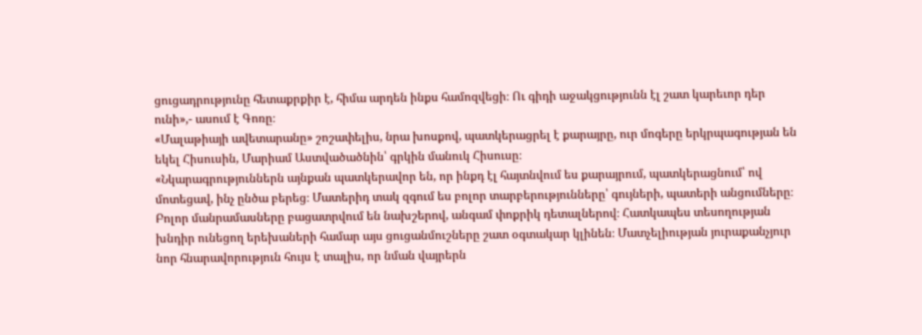ցուցադրությունը հետաքրքիր է, հիմա արդեն ինքս համոզվեցի։ Ու գիդի աջակցությունն էլ շատ կարեւոր դեր ունի»,- ասում է Գոռը։
«Մալաթիայի ավետարանը» շոշափելիս, նրա խոսքով, պատկերացրել է քարայրը, ուր մոգերը երկրպագության են եկել Հիսուսին, Մարիամ Աստվածածնին՝ գրկին մանուկ Հիսուսը։
«Նկարագրություններն այնքան պատկերավոր են, որ ինքդ էլ հայտնվում ես քարայրում, պատկերացնում՝ ով մոտեցավ, ինչ ընծա բերեց։ Մատերիդ տակ զգում ես բոլոր տարբերությունները՝ գույների, պատերի անցումները։ Բոլոր մանրամասները բացատրվում են նախշերով, անգամ փոքրիկ դետալներով։ Հատկապես տեսողության խնդիր ունեցող երեխաների համար այս ցուցանմուշները շատ օգտակար կլինեն։ Մատչելիության յուրաքանչյուր նոր հնարավորություն հույս է տալիս, որ նման վայրերն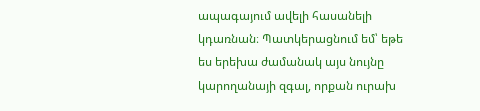ապագայում ավելի հասանելի կդառնան։ Պատկերացնում եմ՝ եթե ես երեխա ժամանակ այս նույնը կարողանայի զգալ, որքան ուրախ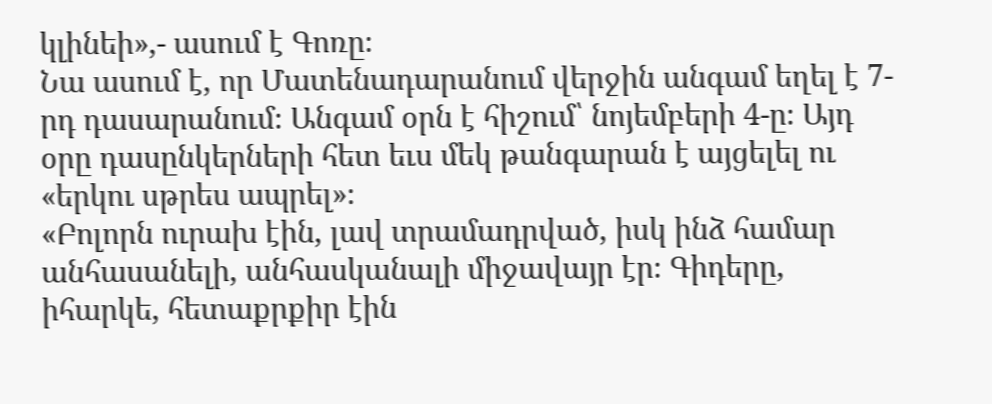կլինեի»,- ասում է Գոռը։
Նա ասում է, որ Մատենադարանում վերջին անգամ եղել է 7-րդ դասարանում։ Անգամ օրն է հիշում՝ նոյեմբերի 4-ը։ Այդ օրը դասընկերների հետ եւս մեկ թանգարան է այցելել ու «երկու սթրես ապրել»։
«Բոլորն ուրախ էին, լավ տրամադրված, իսկ ինձ համար անհասանելի, անհասկանալի միջավայր էր։ Գիդերը, իհարկե, հետաքրքիր էին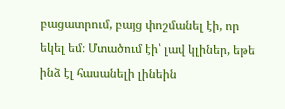բացատրում, բայց փոշմանել էի, որ եկել եմ։ Մտածում էի՝ լավ կլիներ, եթե ինձ էլ հասանելի լինեին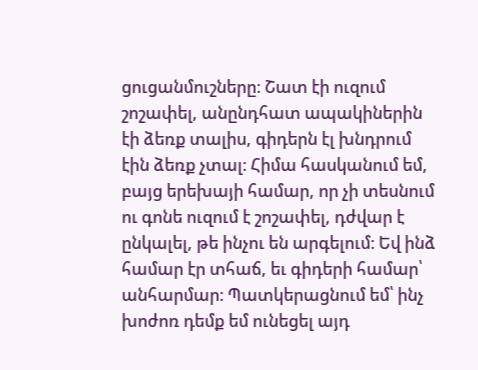ցուցանմուշները։ Շատ էի ուզում շոշափել, անընդհատ ապակիներին էի ձեռք տալիս, գիդերն էլ խնդրում էին ձեռք չտալ։ Հիմա հասկանում եմ, բայց երեխայի համար, որ չի տեսնում ու գոնե ուզում է շոշափել, դժվար է ընկալել, թե ինչու են արգելում։ Եվ ինձ համար էր տհաճ, եւ գիդերի համար՝ անհարմար։ Պատկերացնում եմ՝ ինչ խոժոռ դեմք եմ ունեցել այդ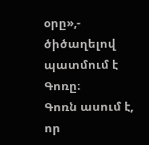օրը»,- ծիծաղելով պատմում է Գոռը։
Գոռն ասում է, որ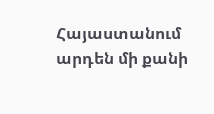Հայաստանում արդեն մի քանի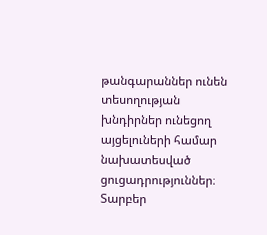թանգարաններ ունեն տեսողության խնդիրներ ունեցող այցելուների համար նախատեսված ցուցադրություններ։ Տարբեր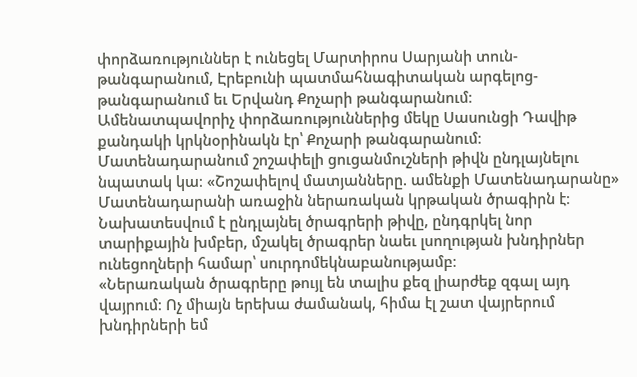փորձառություններ է ունեցել Մարտիրոս Սարյանի տուն-թանգարանում, Էրեբունի պատմահնագիտական արգելոց-թանգարանում եւ Երվանդ Քոչարի թանգարանում։
Ամենատպավորիչ փորձառություններից մեկը Սասունցի Դավիթ քանդակի կրկնօրինակն էր՝ Քոչարի թանգարանում։
Մատենադարանում շոշափելի ցուցանմուշների թիվն ընդլայնելու նպատակ կա։ «Շոշափելով մատյանները. ամենքի Մատենադարանը» Մատենադարանի առաջին ներառական կրթական ծրագիրն է։ Նախատեսվում է ընդլայնել ծրագրերի թիվը, ընդգրկել նոր տարիքային խմբեր, մշակել ծրագրեր նաեւ լսողության խնդիրներ ունեցողների համար՝ սուրդոմեկնաբանությամբ։
«Ներառական ծրագրերը թույլ են տալիս քեզ լիարժեք զգալ այդ վայրում։ Ոչ միայն երեխա ժամանակ, հիմա էլ շատ վայրերում խնդիրների եմ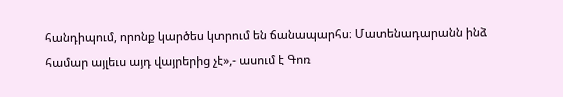հանդիպում, որոնք կարծես կտրում են ճանապարհս։ Մատենադարանն ինձ համար այլեւս այդ վայրերից չէ»,- ասում է Գոռ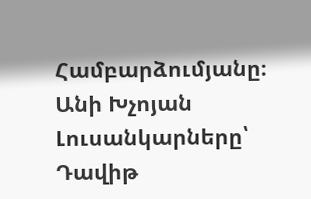Համբարձումյանը։
Անի Խչոյան
Լուսանկարները՝ Դավիթ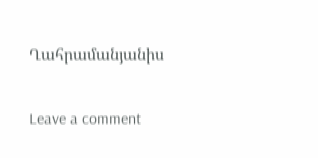Ղահրամանյանիս

Leave a comment